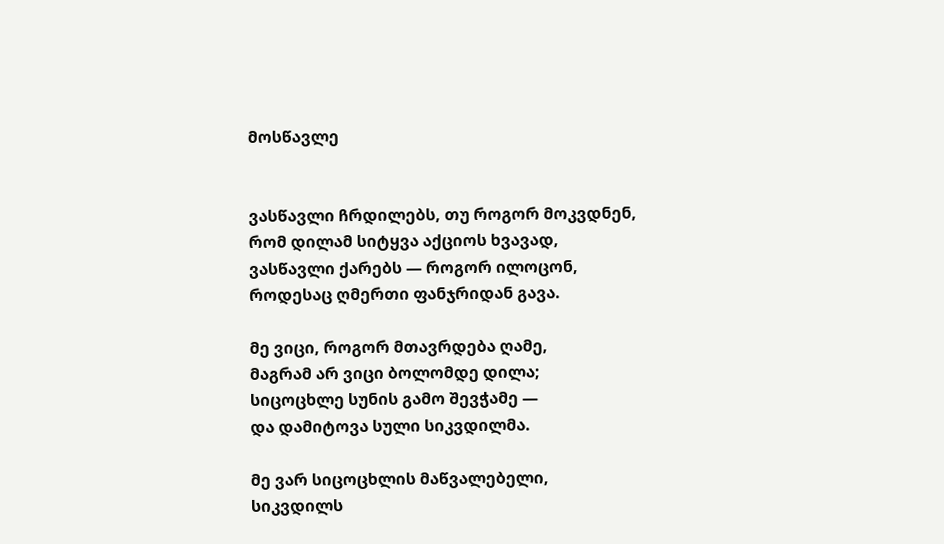მოსწავლე


ვასწავლი ჩრდილებს, თუ როგორ მოკვდნენ,
რომ დილამ სიტყვა აქციოს ხვავად,
ვასწავლი ქარებს — როგორ ილოცონ,
როდესაც ღმერთი ფანჯრიდან გავა.

მე ვიცი, როგორ მთავრდება ღამე,
მაგრამ არ ვიცი ბოლომდე დილა;
სიცოცხლე სუნის გამო შევჭამე —
და დამიტოვა სული სიკვდილმა.

მე ვარ სიცოცხლის მაწვალებელი,
სიკვდილს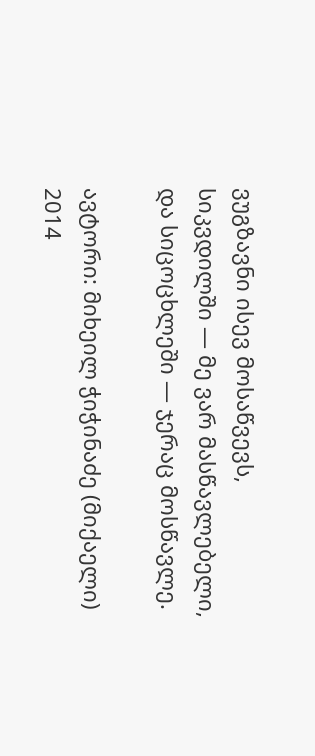ვუგზავნი ისევ მოსაწვევს,
სიკვდილში — მე ვარ მასწავლებელი,
და სიცოცხლეში — ჯერაც მოსწავლე.

ავტორი: მიხეილ ჭიჭინაძე (მიქაელი)
2014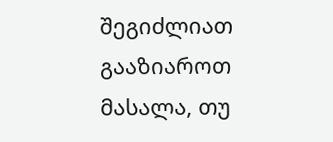შეგიძლიათ გააზიაროთ მასალა, თუ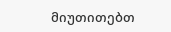მიუთითებთ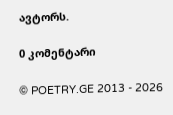ავტორს.

0 კომენტარი

© POETRY.GE 2013 - 2026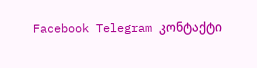Facebook Telegram კონტაქტი